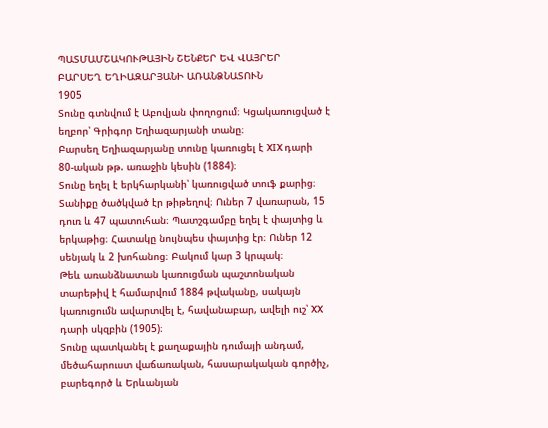ՊԱՏՄԱՄՇԱԿՈՒԹԱՅԻՆ ՇԵՆՔԵՐ ԵՎ ՎԱՅՐԵՐ
ԲԱՐՍԵՂ ԵՂԻԱԶԱՐՅԱՆԻ ԱՌԱՆՁՆԱՏՈՒՆ
1905
Տունը գտնվում է Աբովյան փողոցում։ Կցակառուցված է եղբոր՝ Գրիգոր Եղիազարյանի տանը։
Բարսեղ Եղիազարյանը տունը կառուցել է XIX դարի 80-ական թթ. առաջին կեսին (1884)։
Տունը եղել է երկհարկանի՝ կառուցված տուֆ քարից։ Տանիքը ծածկված էր թիթեղով։ Ուներ 7 վառարան, 15 դուռ և 47 պատուհան։ Պատշգամբը եղել է փայտից և երկաթից։ Հատակը նույնպես փայտից էր։ Ուներ 12 սենյակ և 2 խոհանոց։ Բակում կար 3 կրպակ։
Թեև առանձնատան կառուցման պաշտոնական տարեթիվ է համարվում 1884 թվականը, սակայն կառուցումն ավարտվել է, հավանաբար, ավելի ուշ՝ XX դարի սկզբին (1905)։
Տունը պատկանել է քաղաքային դումայի անդամ,
մեծահարուստ վաճառական, հասարակական գործիչ, բարեգործ և Երևանյան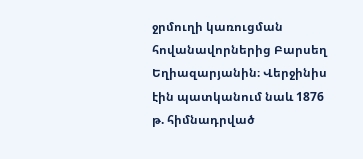ջրմուղի կառուցման
հովանավորներից Բարսեղ Եղիազարյանին։ Վերջինիս էին պատկանում նաև 1876 թ. հիմնադրված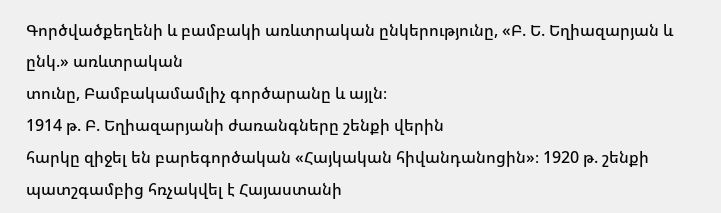Գործվածքեղենի և բամբակի առևտրական ընկերությունը, «Բ. Ե. Եղիազարյան և ընկ.» առևտրական
տունը, Բամբակամամլիչ գործարանը և այլն։
1914 թ. Բ. Եղիազարյանի ժառանգները շենքի վերին
հարկը զիջել են բարեգործական «Հայկական հիվանդանոցին»։ 1920 թ. շենքի պատշգամբից հռչակվել է Հայաստանի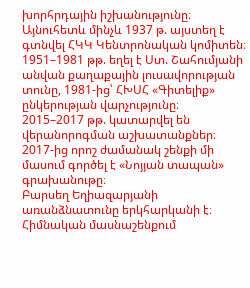խորհրդային իշխանությունը։ Այնուհետև մինչև 1937 թ. այստեղ է գտնվել ՀԿԿ Կենտրոնական կոմիտեն։ 1951–1981 թթ. եղել է Ստ. Շահումյանի անվան քաղաքային լուսավորության տունը, 1981-ից՝ ՀԽՍՀ «Գիտելիք» ընկերության վարչությունը։
2015–2017 թթ. կատարվել են վերանորոգման աշխատանքներ։
2017-ից որոշ ժամանակ շենքի մի մասում գործել է «Նոյյան տապան» գրախանութը։
Բարսեղ Եղիազարյանի առանձնատունը երկհարկանի է։ Հիմնական մասնաշենքում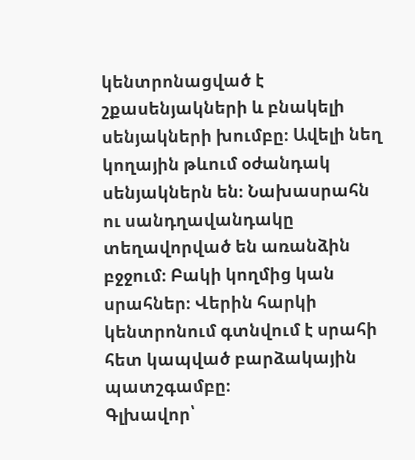կենտրոնացված է շքասենյակների և բնակելի սենյակների խումբը։ Ավելի նեղ կողային թևում օժանդակ սենյակներն են։ Նախասրահն ու սանդղավանդակը տեղավորված են առանձին բջջում։ Բակի կողմից կան սրահներ։ Վերին հարկի կենտրոնում գտնվում է սրահի հետ կապված բարձակային պատշգամբը։
Գլխավոր՝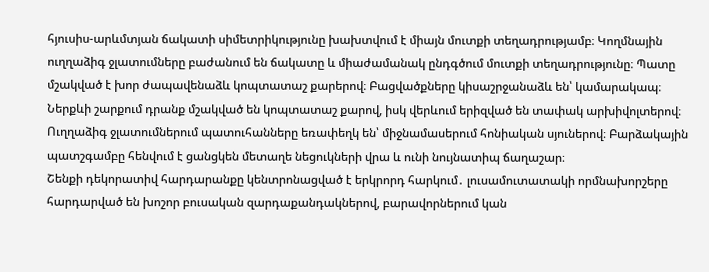հյուսիս-արևմտյան ճակատի սիմետրիկությունը խախտվում է միայն մուտքի տեղադրությամբ։ Կողմնային ուղղաձիգ ջլատումները բաժանում են ճակատը և միաժամանակ ընդգծում մուտքի տեղադրությունը։ Պատը մշակված է խոր ժապավենաձև կոպտատաշ քարերով։ Բացվածքները կիսաշրջանաձև են՝ կամարակապ։ Ներքևի շարքում դրանք մշակված են կոպտատաշ քարով, իսկ վերևում երիզված են տափակ արխիվոլտերով։ Ուղղաձիգ ջլատումներում պատուհանները եռափեղկ են՝ միջնամասերում հոնիական սյուներով։ Բարձակային պատշգամբը հենվում է ցանցկեն մետաղե նեցուկների վրա և ունի նույնատիպ ճաղաշար։
Շենքի դեկորատիվ հարդարանքը կենտրոնացված է երկրորդ հարկում․ լուսամուտատակի որմնախորշերը հարդարված են խոշոր բուսական զարդաքանդակներով, բարավորներում կան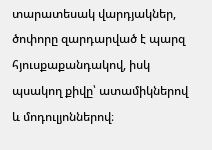տարատեսակ վարդյակներ, ծոփորը զարդարված է պարզ հյուսքաքանդակով, իսկ պսակող քիվը՝ ատամիկներով և մոդուլյոններով։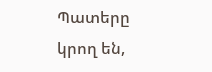Պատերը կրող են,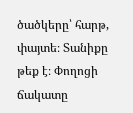ծածկերը՝ հարթ, փայտե։ Տանիքը թեք է։ Փողոցի ճակատը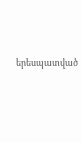երեսպատված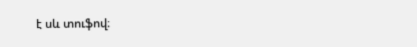է սև տուֆով։